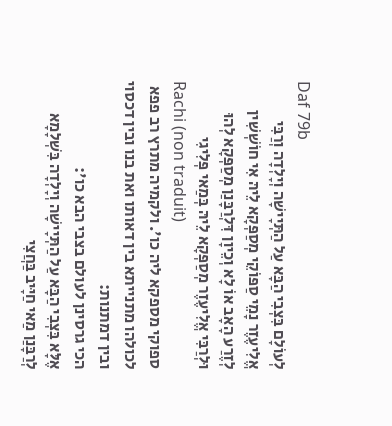Daf 79b
לְעוֹלָם בִּצְבִי הַבָּא עַל הַתְּיָישָׁה וְיָלְדָה וְרַבִּי אֱלִיעֶזֶר נָמֵי סַפּוֹקֵי מְסַפְּקָא לֵיהּ אִי חוֹשְׁשִׁין לְזֶרַע הָאָב אוֹ לָא וְכֵיוָן דִּלְרַבָּנַן מְסַפְּקָא לְהוּ וּלְרַבִּי אֱלִיעֶזֶר מְסַפְּקָא לֵיהּ בְּמַאי פְּלִיגִי
Rachi (non traduit)
ספוקי מספקא ליה כו'. ולקמיה מתרץ רב פפא לכולהו מתנייתא בין דאותו ואת בנו ובין דכסוי ובין דמתנות:
הכי גרסינן לעולם בצבי הבא כו':
אֶלָּא בִּצְבִי הַבָּא עַל הַתְּיָישָׁה וְיָלְדָה בִּשְׁלָמָא לְרַבָּנַן מַאי חַיָּיב בַּחֲצִי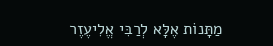מַתָּנוֹת אֶלָּא לְרַבִּי אֱלִיעֶזֶר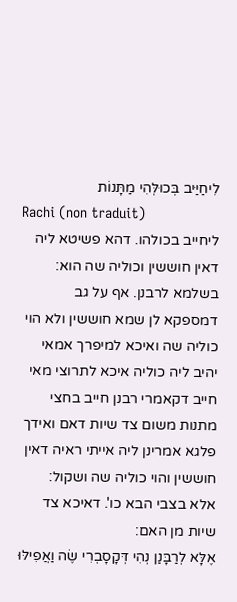לִיחַיַּיב בְּכוּלְּהִי מַתָּנוֹת
Rachi (non traduit)
ליחייב בכולהו. דהא פשיטא ליה דאין חוששין וכוליה שה הוא:
בשלמא לרבנן. אף על גב דמספקא לן שמא חוששין ולא הוי כוליה שה ואיכא למיפרך אמאי יהיב ליה כוליה איכא לתרוצי מאי חייב דקאמרי רבנן חייב בחצי מתנות משום צד שיות דאם ואידך פלגא אמרינן ליה אייתי ראיה דאין חוששין והוי כוליה שה ושקול:
אלא בצבי הבא כו'. דאיכא צד שיות מן האם:
אֶלָּא לְרַבָּנַן נְהִי דְּקָסָבְרִי שֶׂה וַאֲפִילּוּ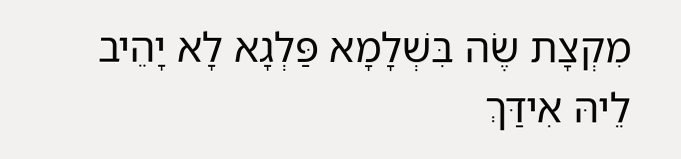מִקְצָת שֶׂה בִּשְׁלָמָא פַּלְגָא לָא יָהֵיב לֵיהּ אִידַּךְ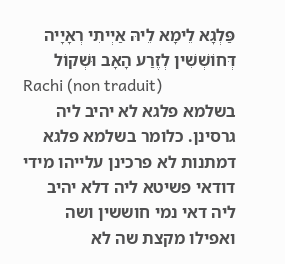פַּלְגָא לֵימָא לֵיהּ אַיְיתִי רְאָיָיה דְּחוֹשְׁשִׁין לְזֶרַע הָאָב וּשְׁקוֹל
Rachi (non traduit)
בשלמא פלגא לא יהיב ליה גרסינן. כלומר בשלמא פלגא דמתנות לא פרכינן עלייהו מידי דודאי פשיטא ליה דלא יהיב ליה דאי נמי חוששין ושה ואפילו מקצת שה לא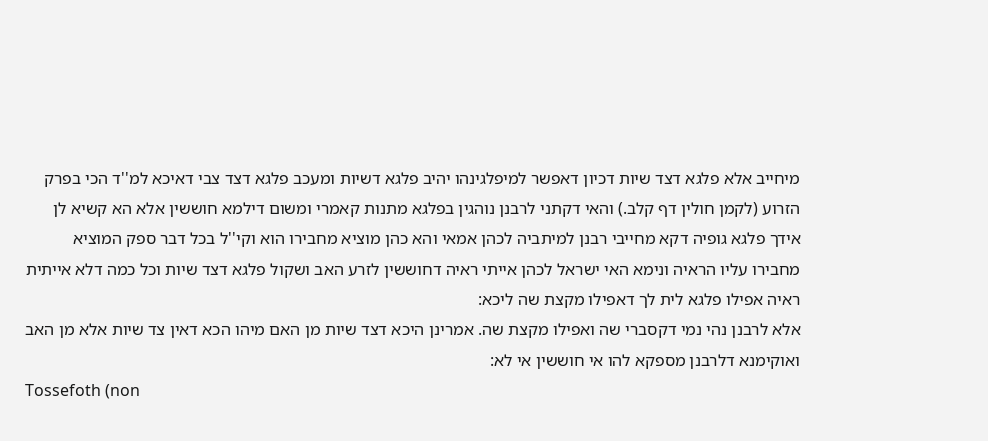מיחייב אלא פלגא דצד שיות דכיון דאפשר למיפלגינהו יהיב פלגא דשיות ומעכב פלגא דצד צבי דאיכא למ''ד הכי בפרק הזרוע (לקמן חולין דף קלב.) והאי דקתני לרבנן נוהגין בפלגא מתנות קאמרי ומשום דילמא חוששין אלא הא קשיא לן אידך פלגא גופיה דקא מחייבי רבנן למיתביה לכהן אמאי והא כהן מוציא מחבירו הוא וקי''ל בכל דבר ספק המוציא מחבירו עליו הראיה ונימא האי ישראל לכהן אייתי ראיה דחוששין לזרע האב ושקול פלגא דצד שיות וכל כמה דלא אייתית ראיה אפילו פלגא לית לך דאפילו מקצת שה ליכא:
אלא לרבנן נהי נמי דקסברי שה ואפילו מקצת שה. אמרינן היכא דצד שיות מן האם מיהו הכא דאין צד שיות אלא מן האב ואוקימנא דלרבנן מספקא להו אי חוששין אי לא:
Tossefoth (non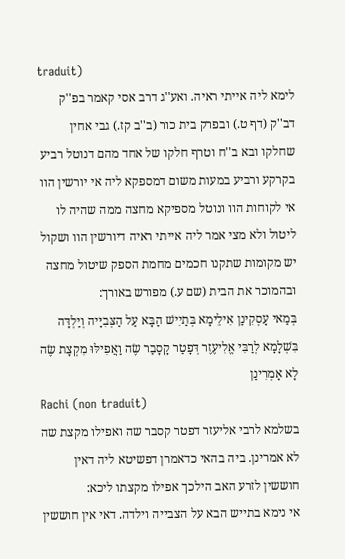traduit)
לימא ליה אייתי ראיה. ואע''ג דרב אסי קאמר בפ''ק דב''ק (דף ט.) ובפרק בית כור (ב''ב קז.) גבי אחין שחלקו ובא ב''ח וטרף חלקו של אחד מהם דנוטל רביע בקרקע ורביע במעות משום דמספקא ליה אי יורשין הוו אי לקוחות הוו ונוטל מספיקא מחצה ממה שהיה לו ליטול ולא מצי אמר ליה אייתי ראיה דיורשין הוו ושקול יש מקומות שתקנו חכמים מחמת הספק שיטול מחצה ובהמוכר את הבית (שם ע.) מפורש באורך:
בְּמַאי עָסְקִינַן אִילֵימָא בְּתַיִישׁ הַבָּא עַל הַצְּבִיָּיה וְיַלְדָּה בִּשְׁלָמָא לְרַבִּי אֱלִיעֶזֶר דְּפָטַר קָסָבַר שֶׂה וַאֲפִילּוּ מִקְצָת שֶׂה לָא אָמְרִינַן
Rachi (non traduit)
בשלמא לרבי אליעזר דפטר קסבר שה ואפילו מקצת שה לא אמרינן. ביה בהאי כדאמרן דפשיטא ליה דאין חוששין לזרע האב הילכך אפילו מקצתו ליכא:
אי נימא בתייש הבא על הצבייה וילדה. דאי אין חוששין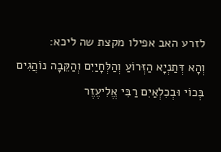לזרע האב אפילו מקצת שה ליכא:
וְהָא דְּתַנְיָא הַזְּרוֹעַ וְהַלְּחָיַיִם וְהַקֵּבָה נוֹהֲגִים בְּכוֹי וּבְכִלְאַיִם רַבִּי אֱלִיעֶזֶר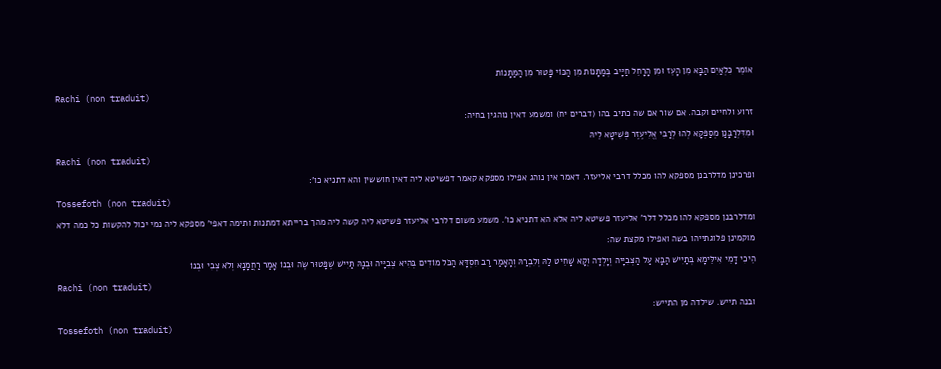אוֹמֵר כִּלְאַיִם הַבָּא מִן הָעֵז וּמִן הָרָחֵל חַיָּיב בְּמַתָּנוֹת מִן הַכּוֹי פָּטוּר מִן הַמַּתָּנוֹת
Rachi (non traduit)
זרוע ולחיים וקבה. אם שור אם שה כתיב בהו (דברים יח) ומשמע דאין נוהגין בחיה:
וּמִדִּלְרַבָּנַן מְסַפְּקָא לְהוּ לְרַבִּי אֱלִיעֶזֶר פְּשִׁיטָא לֵיהּ
Rachi (non traduit)
ופרכינן מדלרבנן מספקא להו מכלל דרבי אליעזר. דאמר אין נוהג אפילו מספקא קאמר דפשיטא ליה דאין חוששין והא דתניא כו':
Tossefoth (non traduit)
ומדלרבנן מספקא להו מכלל דלר' אליעזר פשיטא ליה אלא הא דתניא כו'. משמע משום דלרבי אליעזר פשיטא ליה קשה ליה מהך ברייתא דמתנות ותימה דאפי' מספקא ליה נמי יכול להקשות כל כמה דלא מוקמינן פלוגתייהו בשה ואפילו מקצת שה:
הֵיכִי דָמֵי אִילֵּימָא בְּתַיִישׁ הַבָּא עַל הַצְּבִיָּיה וְיָלְדָה וְקָא שָׁחֵיט לַהּ וְלִבְרַהּ וְהָאָמַר רַב חִסְדָּא הַכֹּל מוֹדִים בְּהִיא צְבִיָּיה וּבְנָהּ תַּיִישׁ שֶׁפָּטוּר שֶׂה וּבְנוֹ אָמַר רַחֲמָנָא וְלֹא צְבִי וּבְנוֹ
Rachi (non traduit)
ובנה תייש. שילדה מן התייש:
Tossefoth (non traduit)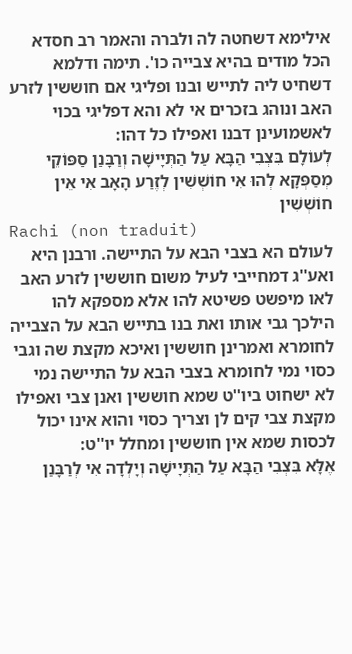אילימא דשחטה לה ולברה והאמר רב חסדא הכל מודים בהיא צבייה כו'. תימה ודלמא דשחיט ליה לתייש ובנו ופליגי אם חוששין לזרע האב ונוהג בזכרים אי לא והא דפליגי בכוי לאשמועינן דבנו ואפילו כל דהו:
לְעוֹלָם בִּצְבִי הַבָּא עַל הַתְּיָישָׁה וְרַבָּנַן סַפּוֹקֵי מְסַפְּקָא לְהוּ אִי חוֹשְׁשִׁין לְזֶרַע הָאָב אִי אֵין חוֹשְׁשִׁין
Rachi (non traduit)
לעולם הא בצבי הבא על התיישה. ורבנן היא ואע''ג דמחייבי לעיל משום חוששין לזרע האב לאו מיפשט פשיטא להו אלא מספקא להו הילכך גבי אותו ואת בנו בתייש הבא על הצבייה לחומרא ואמרינן חוששין ואיכא מקצת שה וגבי כסוי נמי לחומרא בצבי הבא על התיישה נמי לא ישחוט ביו''ט שמא חוששין ואנן צבי ואפילו מקצת צבי קים לן וצריך כסוי והוא אינו יכול לכסות שמא אין חוששין ומחלל יו''ט:
אֶלָּא בִּצְבִי הַבָּא עַל הַתְּיָישָׁה וְיָלְדָה אִי לְרַבָּנַן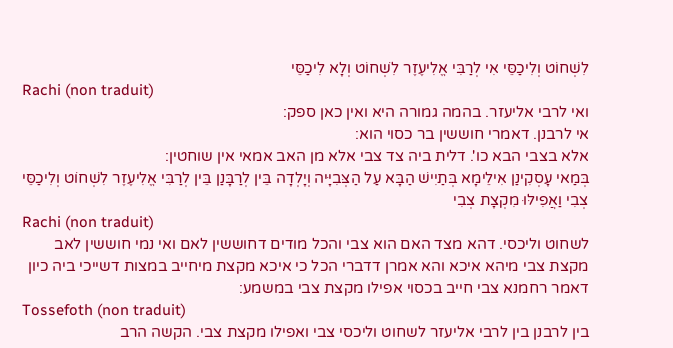לִשְׁחוֹט וְלִיכַסֵּי אִי לְרַבִּי אֱלִיעֶזֶר לִשְׁחוֹט וְלָא לִיכַסֵּי
Rachi (non traduit)
ואי לרבי אליעזר. בהמה גמורה היא ואין כאן ספק:
אי לרבנן. דאמרי חוששין בר כסוי הוא:
אלא בצבי הבא כו'. דלית ביה צד צבי אלא מן האב אמאי אין שוחטין:
בְּמַאי עָסְקִינַן אִילֵימָא בְּתַיִישׁ הַבָּא עַל הַצְּבִיָּיה וְיָלְדָה בֵּין לְרַבָּנַן בֵּין לְרַבִּי אֱלִיעֶזֶר לִשְׁחוֹט וְלִיכַסֵּי צְבִי וַאֲפִילּוּ מִקְצָת צְבִי
Rachi (non traduit)
לשחוט וליכסי. דהא מצד האם הוא צבי והכל מודים דחוששין לאם ואי נמי חוששין לאב מקצת צבי מיהא איכא והא אמרן דדברי הכל כי איכא מקצת מיחייב במצות דשייכי ביה כיון דאמר רחמנא צבי חייב בכסוי אפילו מקצת צבי במשמע:
Tossefoth (non traduit)
בין לרבנן בין לרבי אליעזר לשחוט וליכסי צבי ואפילו מקצת צבי. הקשה הרב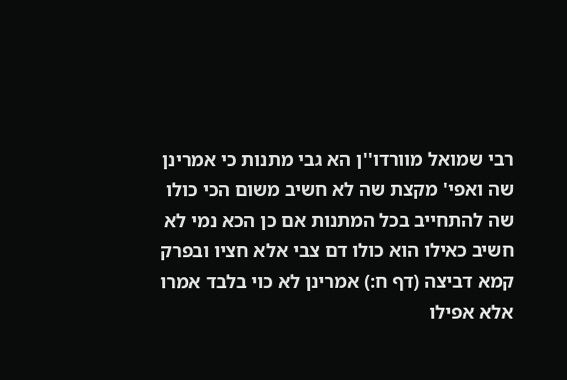רבי שמואל מוורדו''ן הא גבי מתנות כי אמרינן שה ואפי' מקצת שה לא חשיב משום הכי כולו שה להתחייב בכל המתנות אם כן הכא נמי לא חשיב כאילו הוא כולו דם צבי אלא חציו ובפרק קמא דביצה (דף ח:) אמרינן לא כוי בלבד אמרו אלא אפילו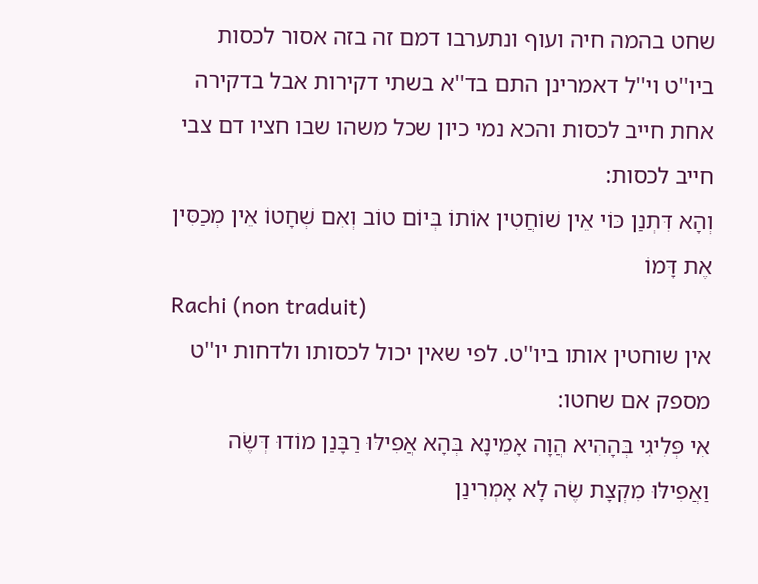שחט בהמה חיה ועוף ונתערבו דמם זה בזה אסור לכסות ביו''ט וי''ל דאמרינן התם בד''א בשתי דקירות אבל בדקירה אחת חייב לכסות והכא נמי כיון שכל משהו שבו חציו דם צבי חייב לכסות:
וְהָא דִּתְנַן כּוֹי אֵין שׁוֹחֲטִין אוֹתוֹ בְּיוֹם טוֹב וְאִם שְׁחָטוֹ אֵין מְכַסִּין אֶת דָּמוֹ
Rachi (non traduit)
אין שוחטין אותו ביו''ט. לפי שאין יכול לכסותו ולדחות יו''ט מספק אם שחטו:
אִי פְּלִיגִי בְּהָהִיא הֲוָה אָמֵינָא בְּהָא אֲפִילּוּ רַבָּנַן מוֹדוּ דְּשֶׂה וַאֲפִילּוּ מִקְצָת שֶׂה לָא אָמְרִינַן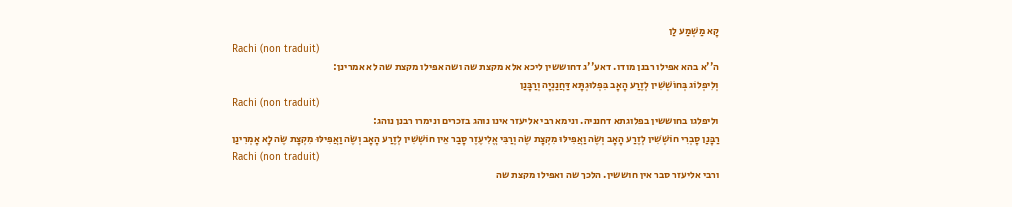קָא מַשְׁמַע לַן
Rachi (non traduit)
ה''א בהא אפילו רבנן מודו. דאע''ג דחוששין ליכא אלא מקצת שה ושה אפילו מקצת שה לא אמרינן:
וְלִיפְלוֹג בְּחוֹשְׁשִׁין לְזֶרַע הָאָב בִּפְלוּגְתָּא דַּחֲנַנְיָה וְרַבָּנַן
Rachi (non traduit)
וליפלגו בחוששין בפלוגתא דחנניה. ונימא רבי אליעזר אינו נוהג בזכרים ונימרו רבנן נוהג:
רַבָּנַן סָבְרִי חוֹשְׁשִׁין לְזֶרַע הָאָב וְשֶׂה וַאֲפִילּוּ מִקְצָת שֶׂה וְרַבִּי אֱלִיעֶזֶר סָבַר אֵין חוֹשְׁשִׁין לְזֶרַע הָאָב וְשֶׂה וַאֲפִילּוּ מִקְצָת שֶׂה לָא אָמְרִינַן
Rachi (non traduit)
ורבי אליעזר סבר אין חוששין. הלכך שה ואפילו מקצת שה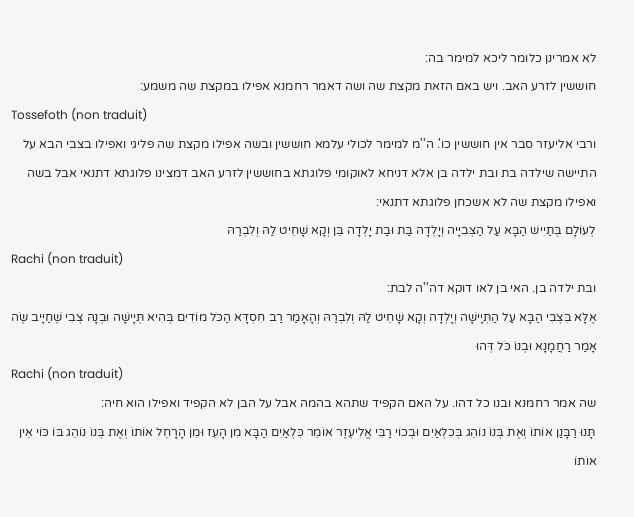לא אמרינן כלומר ליכא למימר בה:
חוששין לזרע האב. ויש באם הזאת מקצת שה ושה דאמר רחמנא אפילו במקצת שה משמע:
Tossefoth (non traduit)
ורבי אליעזר סבר אין חוששין כו'. ה''מ למימר לכולי עלמא חוששין ובשה אפילו מקצת שה פליגי ואפילו בצבי הבא על התיישה שילדה בת ובת ילדה בן אלא דניחא לאוקומי פלוגתא בחוששין לזרע האב דמצינו פלוגתא דתנאי אבל בשה ואפילו מקצת שה לא אשכחן פלוגתא דתנאי:
לְעוֹלָם בְּתַיִישׁ הַבָּא עַל הַצְּבִיָּיה וְיָלְדָה בַּת וּבַת יָלְדָה בֵּן וְקָא שָׁחֵיט לַהּ וְלִבְרַהּ
Rachi (non traduit)
ובת ילדה בן. האי בן לאו דוקא דה''ה לבת:
אֶלָּא בִּצְבִי הַבָּא עַל הַתְּיָישָׁה וְיָלְדָה וְקָא שָׁחֵיט לַהּ וְלִבְרַהּ וְהָאָמַר רַב חִסְדָּא הַכֹּל מוֹדִים בְּהִיא תְּיָישָׁה וּבְנָהּ צְבִי שֶׁחַיָּיב שֶׂה אָמַר רַחֲמָנָא וּבְנוֹ כֹּל דְּהוּ
Rachi (non traduit)
שה אמר רחמנא ובנו כל דהו. על האם הקפיד שתהא בהמה אבל על הבן לא הקפיד ואפילו הוא חיה:
תָּנוּ רַבָּנַן אוֹתוֹ וְאֶת בְּנוֹ נוֹהֵג בְּכִלְאַיִם וּבְכוֹי רַבִּי אֱלִיעֶזֶר אוֹמֵר כִּלְאַיִם הַבָּא מִן הָעֵז וּמִן הָרָחֵל אוֹתוֹ וְאֶת בְּנוֹ נוֹהֵג בּוֹ כּוֹי אֵין אוֹתוֹ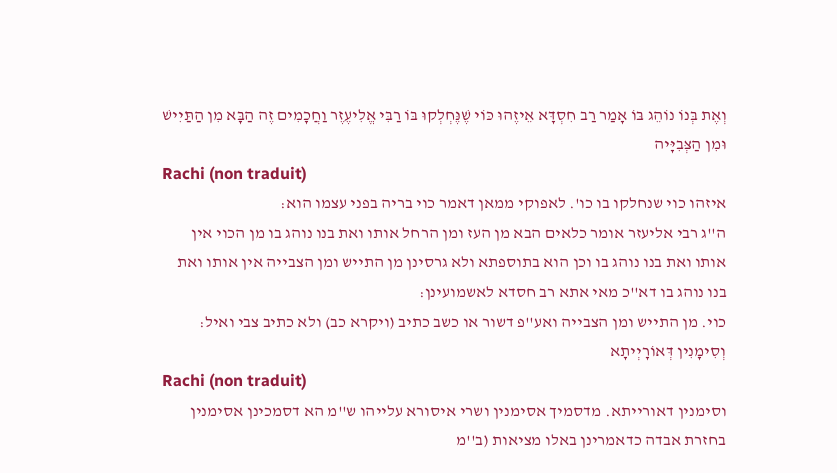וְאֶת בְּנוֹ נוֹהֵג בּוֹ אָמַר רַב חִסְדָּא אֵיזֶהוּ כּוֹי שֶׁנֶּחְלְקוּ בּוֹ רַבִּי אֱלִיעֶזֶר וַחֲכָמִים זֶה הַבָּא מִן הַתַּיִישׁ וּמִן הַצְּבִיָּיה
Rachi (non traduit)
איזהו כוי שנחלקו בו כו'. לאפוקי ממאן דאמר כוי בריה בפני עצמו הוא:
ה''ג רבי אליעזר אומר כלאים הבא מן העז ומן הרחל אותו ואת בנו נוהג בו מן הכוי אין אותו ואת בנו נוהג בו וכן הוא בתוספתא ולא גרסינן מן התייש ומן הצבייה אין אותו ואת בנו נוהג בו דא''כ מאי אתא רב חסדא לאשמועינן:
כוי. מן התייש ומן הצבייה ואע''פ דשור או כשב כתיב (ויקרא כב) ולא כתיב צבי ואיל:
וְסִימָנִין דְּאוֹרָיְיתָא
Rachi (non traduit)
וסימנין דאורייתא. מדסמיך אסימנין ושרי איסורא עלייהו ש''מ הא דסמכינן אסימנין בחזרת אבדה כדאמרינן באלו מציאות (ב''מ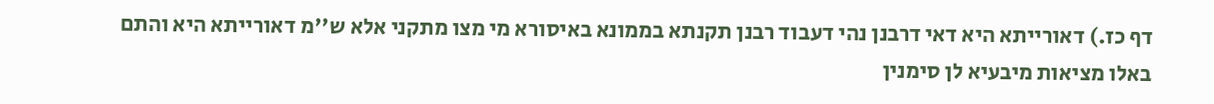דף כז.) דאורייתא היא דאי דרבנן נהי דעבוד רבנן תקנתא בממונא באיסורא מי מצו מתקני אלא ש''מ דאורייתא היא והתם באלו מציאות מיבעיא לן סימנין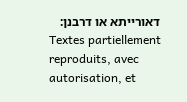דאורייתא או דרבנן:
Textes partiellement reproduits, avec autorisation, et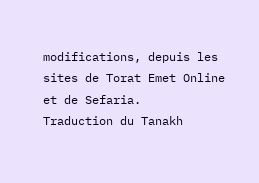modifications, depuis les sites de Torat Emet Online et de Sefaria.
Traduction du Tanakh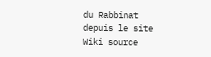du Rabbinat depuis le site Wiki source